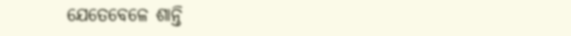ଯେତେବେଳେ ଶାନ୍ତି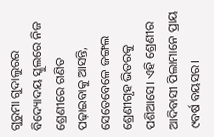ଗୁରୁମା ଗୁଦାଲୁରର ବିଦ୍ୟୋଦୟ ସ୍କୁଲରେ ନିଜ ଶ୍ରେଣୀରେ ଗଣିତ ପଢ଼ାଇବାକୁ ଆସନ୍ତି, ସେତେବେଳେ ଜଙ୍ଗଲ ଶ୍ରେଣୀଗୃହ ଭିତରକୁ ପଶିଆସେ। ଏହି ଶ୍ରେଣୀର ଆଦିବାସୀ ପିଲାମାନେ ପ୍ରାୟ ୯ବର୍ଷ ବୟସର।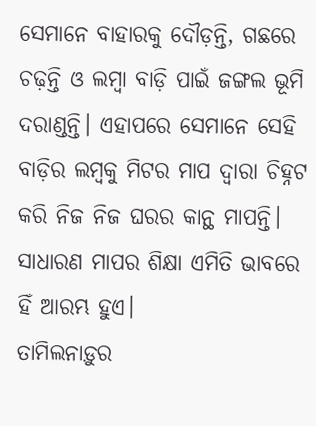ସେମାନେ ବାହାରକୁ ଦୌଡ଼ନ୍ତି, ଗଛରେ ଚଢ଼ନ୍ତି ଓ ଲମ୍ବା ବାଡ଼ି ପାଇଁ ଜଙ୍ଗଲ ଭୂମି ଦରାଣ୍ଡନ୍ତି। ଏହାପରେ ସେମାନେ ସେହି ବାଡ଼ିର ଲମ୍ବକୁ ମିଟର ମାପ ଦ୍ୱାରା ଚିହ୍ନଟ କରି ନିଜ ନିଜ ଘରର କାନ୍ଥ ମାପନ୍ତି। ସାଧାରଣ ମାପର ଶିକ୍ଷା ଏମିତି ଭାବରେ ହିଁ ଆରମ୍ଭ ହୁଏ।
ତାମିଲନାଡ଼ୁର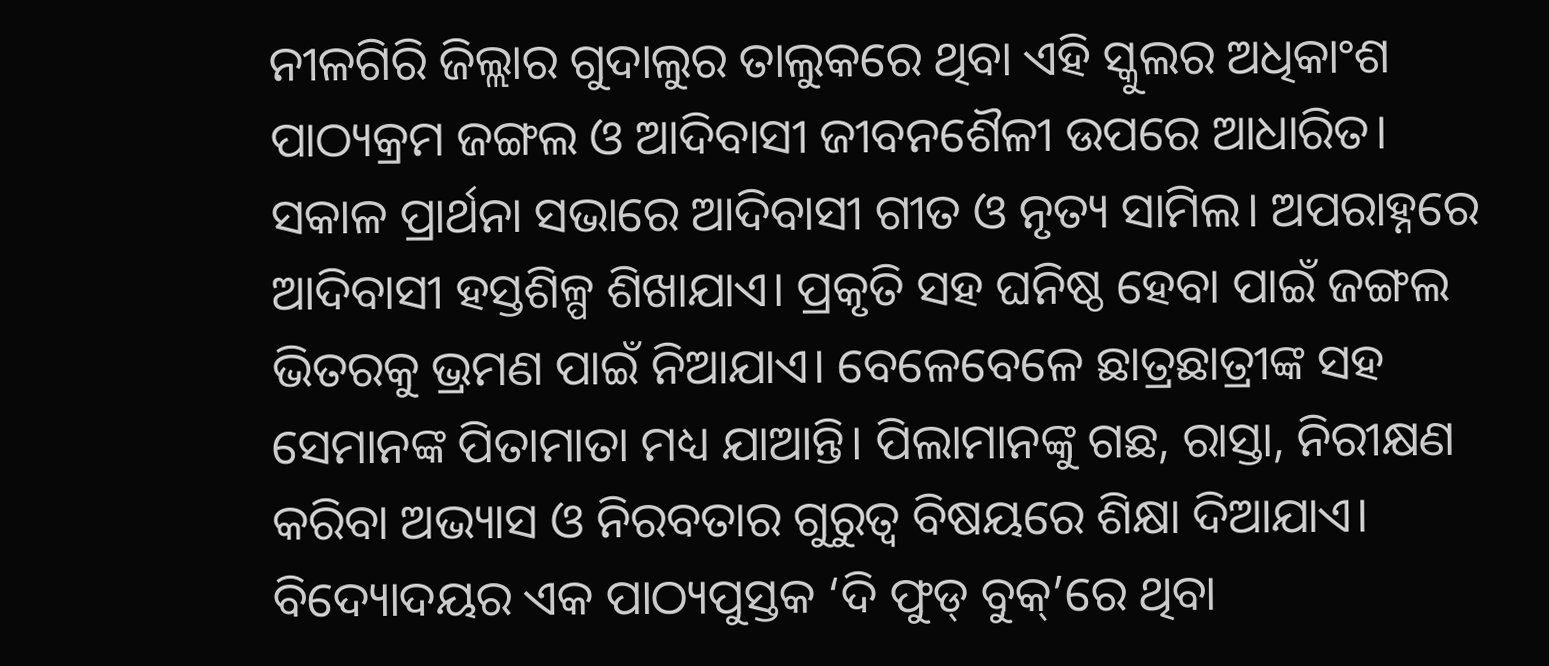ନୀଳଗିରି ଜିଲ୍ଲାର ଗୁଦାଲୁର ତାଲୁକରେ ଥିବା ଏହି ସ୍କୁଲର ଅଧିକାଂଶ ପାଠ୍ୟକ୍ରମ ଜଙ୍ଗଲ ଓ ଆଦିବାସୀ ଜୀବନଶୈଳୀ ଉପରେ ଆଧାରିତ। ସକାଳ ପ୍ରାର୍ଥନା ସଭାରେ ଆଦିବାସୀ ଗୀତ ଓ ନୃତ୍ୟ ସାମିଲ। ଅପରାହ୍ନରେ ଆଦିବାସୀ ହସ୍ତଶିଳ୍ପ ଶିଖାଯାଏ। ପ୍ରକୃତି ସହ ଘନିଷ୍ଠ ହେବା ପାଇଁ ଜଙ୍ଗଲ ଭିତରକୁ ଭ୍ରମଣ ପାଇଁ ନିଆଯାଏ। ବେଳେବେଳେ ଛାତ୍ରଛାତ୍ରୀଙ୍କ ସହ ସେମାନଙ୍କ ପିତାମାତା ମଧ୍ୟ ଯାଆନ୍ତି। ପିଲାମାନଙ୍କୁ ଗଛ, ରାସ୍ତା, ନିରୀକ୍ଷଣ କରିବା ଅଭ୍ୟାସ ଓ ନିରବତାର ଗୁରୁତ୍ୱ ବିଷୟରେ ଶିକ୍ଷା ଦିଆଯାଏ।
ବିଦ୍ୟୋଦୟର ଏକ ପାଠ୍ୟପୁସ୍ତକ ‘ଦି ଫୁଡ୍ ବୁକ୍’ରେ ଥିବା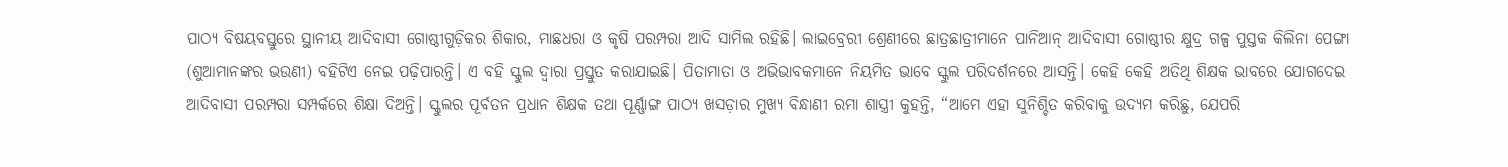ପାଠ୍ୟ ବିଷୟବସ୍ତୁରେ ସ୍ଥାନୀୟ ଆଦିବାସୀ ଗୋଷ୍ଠୀଗୁଡ଼ିକର ଶିକାର, ମାଛଧରା ଓ କୃଷି ପରମ୍ପରା ଆଦି ସାମିଲ ରହିଛି। ଲାଇବ୍ରେରୀ ଶ୍ରେଣୀରେ ଛାତ୍ରଛାତ୍ରୀମାନେ ପାନିଆନ୍ ଆଦିବାସୀ ଗୋଷ୍ଠୀର କ୍ଷୁଦ୍ର ଗଳ୍ପ ପୁସ୍ତକ କିଲିନା ପେଙ୍ଗା (ଶୁଆମାନଙ୍କର ଭଉଣୀ) ବହିଟିଏ ନେଇ ପଢ଼ିପାରନ୍ତି। ଏ ବହି ସ୍କୁଲ ଦ୍ୱାରା ପ୍ରସ୍ତୁତ କରାଯାଇଛି। ପିତାମାତା ଓ ଅଭିଭାବକମାନେ ନିୟମିତ ଭାବେ ସ୍କୁଲ ପରିଦର୍ଶନରେ ଆସନ୍ତି। କେହି କେହି ଅତିଥି ଶିକ୍ଷକ ଭାବରେ ଯୋଗଦେଇ ଆଦିବାସୀ ପରମ୍ପରା ସମ୍ପର୍କରେ ଶିକ୍ଷା ଦିଅନ୍ତି। ସ୍କୁଲର ପୂର୍ବତନ ପ୍ରଧାନ ଶିକ୍ଷକ ତଥା ପୂର୍ଣ୍ଣାଙ୍ଗ ପାଠ୍ୟ ଖସଡ଼ାର ମୁଖ୍ୟ ବିନ୍ଧାଣୀ ରମା ଶାସ୍ତ୍ରୀ କୁହନ୍ତି, “ଆମେ ଏହା ସୁନିଶ୍ଚିତ କରିବାକୁ ଉଦ୍ୟମ କରିଛୁ, ଯେପରି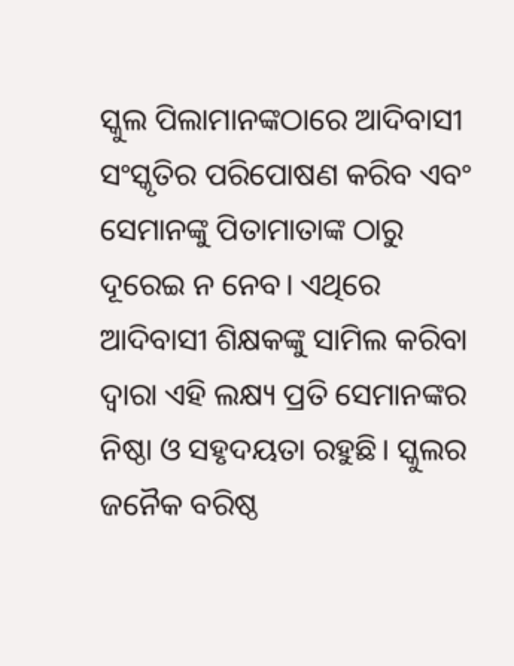ସ୍କୁଲ ପିଲାମାନଙ୍କଠାରେ ଆଦିବାସୀ ସଂସ୍କୃତିର ପରିପୋଷଣ କରିବ ଏବଂ ସେମାନଙ୍କୁ ପିତାମାତାଙ୍କ ଠାରୁ ଦୂରେଇ ନ ନେବ। ଏଥିରେ ଆଦିବାସୀ ଶିକ୍ଷକଙ୍କୁ ସାମିଲ କରିବା ଦ୍ୱାରା ଏହି ଲକ୍ଷ୍ୟ ପ୍ରତି ସେମାନଙ୍କର ନିଷ୍ଠା ଓ ସହୃଦୟତା ରହୁଛି। ସ୍କୁଲର ଜନୈକ ବରିଷ୍ଠ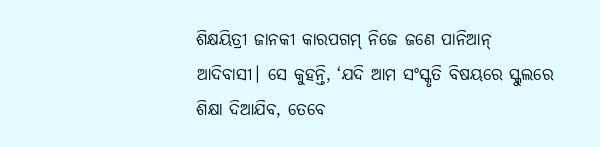ଶିକ୍ଷୟିତ୍ରୀ ଜାନକୀ କାରପଗମ୍ ନିଜେ ଜଣେ ପାନିଆନ୍ ଆଦିବାସୀ। ସେ କୁହନ୍ତି, ‘ଯଦି ଆମ ସଂସ୍କୃତି ବିଷୟରେ ସ୍କୁଲରେ ଶିକ୍ଷା ଦିଆଯିବ, ତେବେ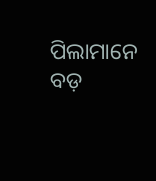ପିଲାମାନେ ବଡ଼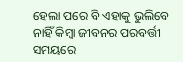ହେଲା ପରେ ବି ଏହାକୁ ଭୁଲିବେ ନାହିଁ କିମ୍ବା ଜୀବନର ପରବର୍ତ୍ତୀ ସମୟରେ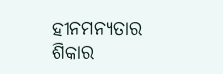ହୀନମନ୍ୟତାର ଶିକାର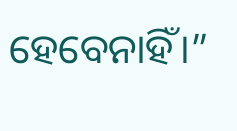ହେବେନାହିଁ।”